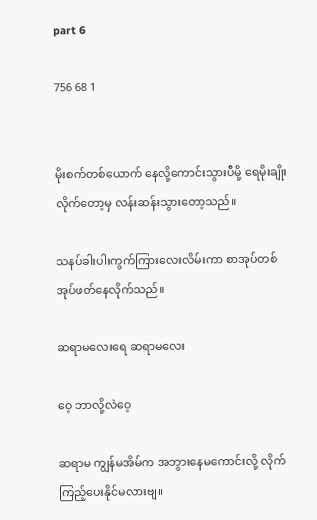part 6

756 68 1


မိုးစက်တစ်ယောက် နေလို့ကောင်းသွားပီမို့ ရေမိုးချိုးလိုက်တော့မှ လန်းဆန်းသွားတော့သည်။

သနပ်ခါး‌ပါးကွက်ကြားလေးလိမ်းကာ စာအုပ်တစ်အုပ်ဖတ်နေလိုက်သည်။

ဆရာမလေးရေ ဆရာမလေး

ဝေ့ ဘာလို့လဲဝေ့

ဆရာမ ကျွန်မအိမ်က အဘွားနေမကောင်းလို့ လိုက်ကြည့်ပေးနိုင်မလားဗျ။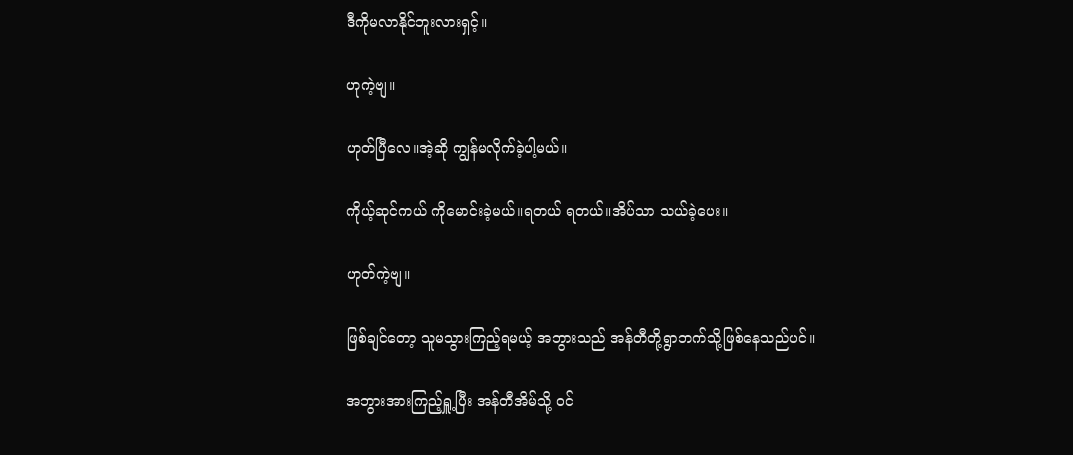ဒီကိုမလာနိုင်ဘူးလားရှင့်။

ဟုကဲ့ဗျ။

ဟုတ်ပြီလေ။အဲ့ဆို ကျွန်မလိုက်ခဲ့ပါ့မယ်။

ကိုယ့်ဆုင်ကယ် ကိုမောင်းခဲ့မယ်။ရတယ် ရတယ်။အိပ်သာ သယ်ခဲ့ပေး။

ဟုတ်ကဲ့ဗျ။

ဖြစ်ချင်တော့ သူမသွားကြည့်ရမယ့် အဘွားသည် အန်တီတို့ရွာဘက်သို့ဖြစ်နေသည်ပင်။

အဘွားအားကြည့်ရှူ့ပြီး အန်တီအိမ်သို့ ၀င်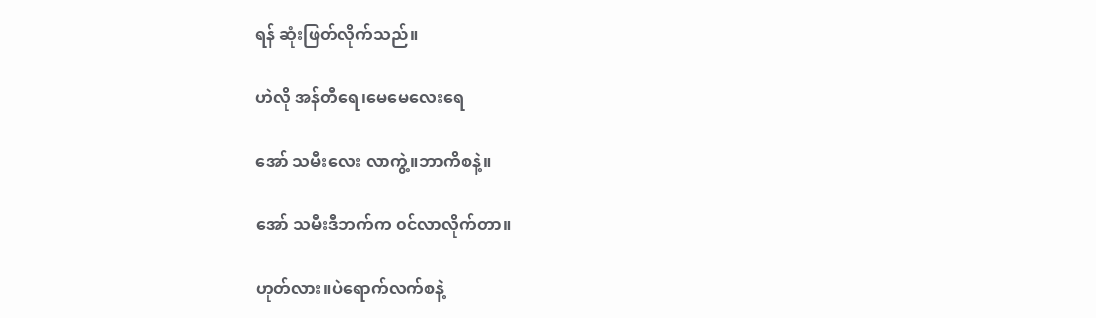ရန် ဆုံးဖြတ်လိုက်သည်။

ဟဲလို အန်တီရေ၊မေမေလေးရေ

အော် သမီးလေး လာကွဲ့။ဘာကိစနဲ့။

အော် သမီးဒီဘက်က ၀င်လာလိုက်တာ။

ဟုတ်လား။ပဲရောက်လက်စနဲ့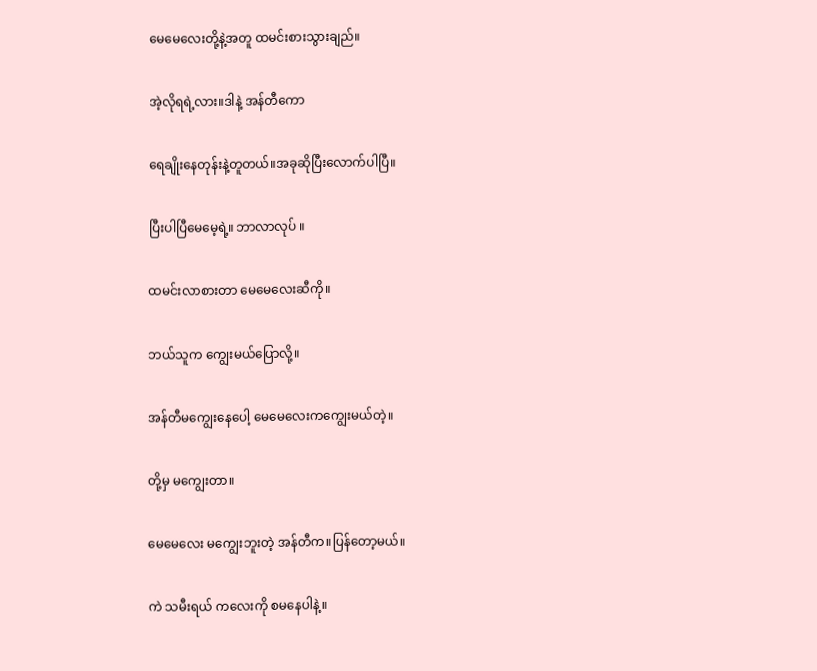မေမေလေးတို့နဲ့အတူ ထမင်းစားသွားချည်။

အဲ့လိုရရဲ့လား။ဒါနဲ့ အန်တီကော

ရေချိုးနေတုန်းနဲ့တူတယ်။အခုဆိုပြီးလောက်ပါပြီ။

ပြီးပါပြီမေမေ့ရဲ့။ ဘာလာလုပ် ။

ထမင်းလာစားတာ မေမေလေးဆီကို။

ဘယ်သူက ကျွေးမယ်ပြောလို့။

အန်တီမကျွေးနေပေါ့ မေမေလေးကကျွေးမယ်တဲ့။

တို့မှ မကျွေးတာ။

မေမေလေး မကျွေးဘူးတဲ့ အန်တီက။ပြန်တော့မယ်။

ကဲ သမီးရယ် ကလေးကို စမနေပါနဲ့။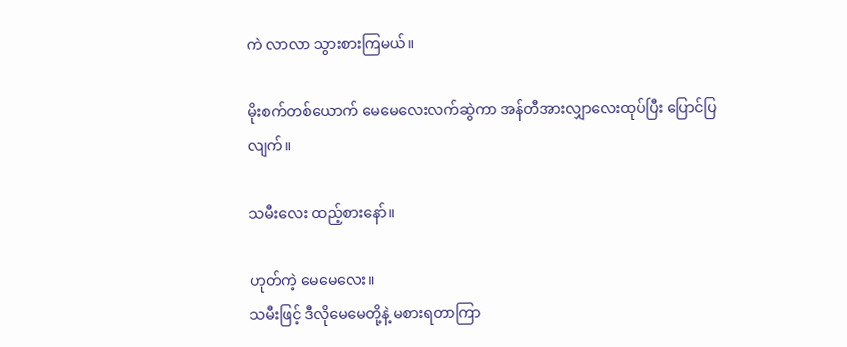ကဲ လာလာ သွားစားကြမယ်။

မိုးစက်တစ်ယောက် မေမေလေးလက်ဆွဲကာ အန်တီအားလျှာလေးထုပ်ပြီး ပြောင်ပြလျက်။

သမီးလေး ထည့်စားနော်။

ဟုတ်ကဲ့ မေမေလေး။
သမီးဖြင့် ဒီလိုမေမေတို့နဲ့ မစားရတာကြာ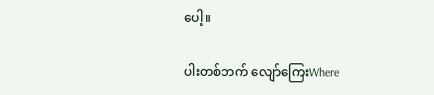ပေါ့။

ပါးတစ်ဘက် လျော်ကြေးWhere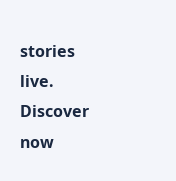stories live. Discover now